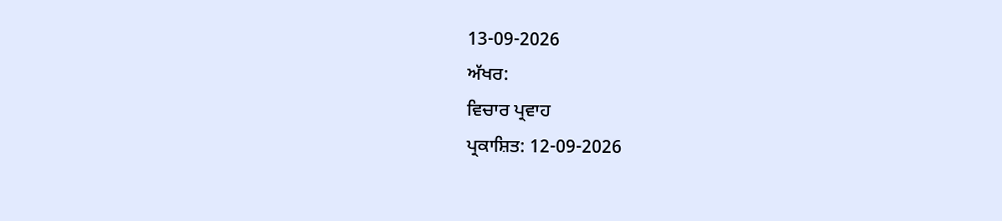13-09-2026
ਅੱਖਰ:
ਵਿਚਾਰ ਪ੍ਰਵਾਹ
ਪ੍ਰਕਾਸ਼ਿਤ: 12-09-2026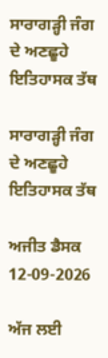ਸਾਰਾਗੜ੍ਹੀ ਜੰਗ ਦੇ ਅਣਛੂਹੇ ਇਤਿਹਾਸਕ ਤੱਥ

ਸਾਰਾਗੜ੍ਹੀ ਜੰਗ ਦੇ ਅਣਛੂਹੇ ਇਤਿਹਾਸਕ ਤੱਥ

ਅਜੀਤ ਡੈਸਕ 12-09-2026

ਅੱਜ ਲਈ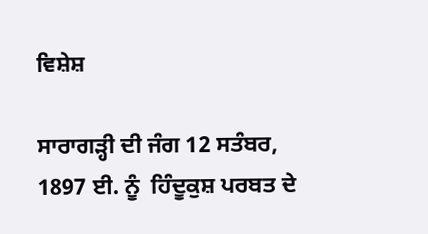ਵਿਸ਼ੇਸ਼

ਸਾਰਾਗੜ੍ਹੀ ਦੀ ਜੰਗ 12 ਸਤੰਬਰ, 1897 ਈ. ਨੂੰ  ਹਿੰਦੂਕੁਸ਼ ਪਰਬਤ ਦੇ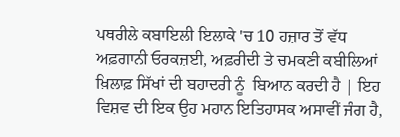ਪਥਰੀਲੇ ਕਬਾਇਲੀ ਇਲਾਕੇ 'ਚ 10 ਹਜ਼ਾਰ ਤੋਂ ਵੱਧ ਅਫ਼ਗਾਨੀ ਓਰਕਜ਼ਈ, ਅਫ਼ਰੀਦੀ ਤੇ ਚਮਕਣੀ ਕਬੀਲਿਆਂ ਖ਼ਿਲਾਫ਼ ਸਿੱਖਾਂ ਦੀ ਬਹਾਦਰੀ ਨੂੰ  ਬਿਆਨ ਕਰਦੀ ਹੈ | ਇਹ ਵਿਸ਼ਵ ਦੀ ਇਕ ਉਹ ਮਹਾਨ ਇਤਿਹਾਸਕ ਅਸਾਵੀਂ ਜੰਗ ਹੈ,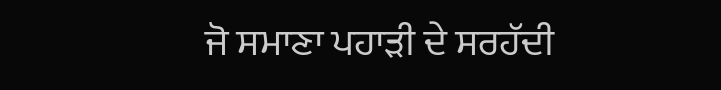ਜੋ ਸਮਾਣਾ ਪਹਾੜੀ ਦੇ ਸਰਹੱਦੀ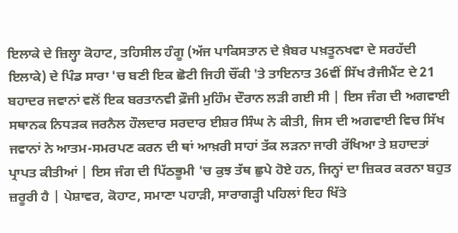ਇਲਾਕੇ ਦੇ ਜ਼ਿਲ੍ਹਾ ਕੋਹਾਟ, ਤਹਿਸੀਲ ਹੰਗੂ (ਅੱਜ ਪਾਕਿਸਤਾਨ ਦੇ ਖ਼ੈਬਰ ਪਖ਼ਤੂਨਖਵਾ ਦੇ ਸਰਹੱਦੀ ਇਲਾਕੇ) ਦੇ ਪਿੰਡ ਸਾਰਾ 'ਚ ਬਣੀ ਇਕ ਛੋਟੀ ਜਿਹੀ ਚੌਂਕੀ 'ਤੇ ਤਾਇਨਾਤ 36ਵੀਂ ਸਿੱਖ ਰੈਜੀਮੈਂਟ ਦੇ 21 ਬਹਾਦਰ ਜਵਾਨਾਂ ਵਲੋਂ ਇਕ ਬਰਤਾਨਵੀ ਫ਼ੌਜੀ ਮੁਹਿੰਮ ਦੌਰਾਨ ਲੜੀ ਗਈ ਸੀ | ਇਸ ਜੰਗ ਦੀ ਅਗਵਾਈ ਸਥਾਨਕ ਨਿਧੜਕ ਜਰਨੈਲ ਹੌਲਦਾਰ ਸਰਦਾਰ ਈਸ਼ਰ ਸਿੰਘ ਨੇ ਕੀਤੀ, ਜਿਸ ਦੀ ਅਗਵਾਈ ਵਿਚ ਸਿੱਖ ਜਵਾਨਾਂ ਨੇ ਆਤਮ-ਸਮਰਪਣ ਕਰਨ ਦੀ ਥਾਂ ਆਖ਼ਰੀ ਸਾਹਾਂ ਤੱਕ ਲੜਨਾ ਜਾਰੀ ਰੱਖਿਆ ਤੇ ਸ਼ਹਾਦਤਾਂ ਪ੍ਰਾਪਤ ਕੀਤੀਆਂ | ਇਸ ਜੰਗ ਦੀ ਪਿੱਠਭੂਮੀ 'ਚ ਕੁਝ ਤੱਥ ਛੁਪੇ ਹੋਏ ਹਨ, ਜਿਨ੍ਹਾਂ ਦਾ ਜ਼ਿਕਰ ਕਰਨਾ ਬਹੁਤ ਜ਼ਰੂਰੀ ਹੈ | ਪੇਸ਼ਾਵਰ, ਕੋਹਾਟ, ਸਮਾਣਾ ਪਹਾੜੀ, ਸਾਰਾਗੜ੍ਹੀ ਪਹਿਲਾਂ ਇਹ ਖਿੱਤੇ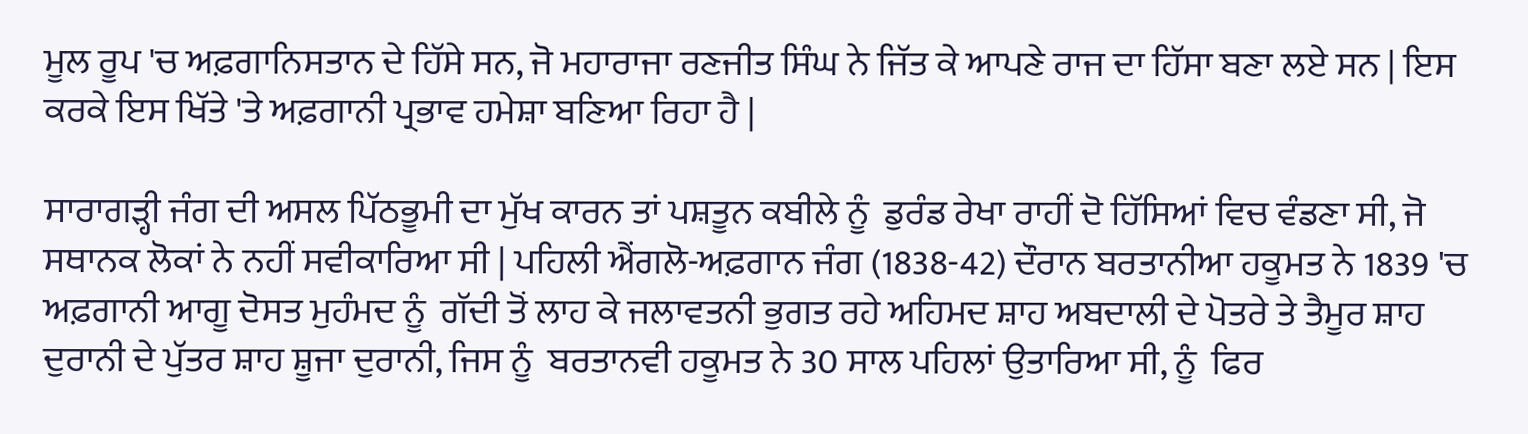ਮੂਲ ਰੂਪ 'ਚ ਅਫ਼ਗਾਨਿਸਤਾਨ ਦੇ ਹਿੱਸੇ ਸਨ, ਜੋ ਮਹਾਰਾਜਾ ਰਣਜੀਤ ਸਿੰਘ ਨੇ ਜਿੱਤ ਕੇ ਆਪਣੇ ਰਾਜ ਦਾ ਹਿੱਸਾ ਬਣਾ ਲਏ ਸਨ | ਇਸ ਕਰਕੇ ਇਸ ਖਿੱਤੇ 'ਤੇ ਅਫ਼ਗਾਨੀ ਪ੍ਰਭਾਵ ਹਮੇਸ਼ਾ ਬਣਿਆ ਰਿਹਾ ਹੈ |

ਸਾਰਾਗੜ੍ਹੀ ਜੰਗ ਦੀ ਅਸਲ ਪਿੱਠਭੂਮੀ ਦਾ ਮੁੱਖ ਕਾਰਨ ਤਾਂ ਪਸ਼ਤੂਨ ਕਬੀਲੇ ਨੂੰ  ਡੁਰੰਡ ਰੇਖਾ ਰਾਹੀਂ ਦੋ ਹਿੱਸਿਆਂ ਵਿਚ ਵੰਡਣਾ ਸੀ, ਜੋ ਸਥਾਨਕ ਲੋਕਾਂ ਨੇ ਨਹੀਂ ਸਵੀਕਾਰਿਆ ਸੀ | ਪਹਿਲੀ ਐਂਗਲੋ-ਅਫ਼ਗਾਨ ਜੰਗ (1838-42) ਦੌਰਾਨ ਬਰਤਾਨੀਆ ਹਕੂਮਤ ਨੇ 1839 'ਚ ਅਫ਼ਗਾਨੀ ਆਗੂ ਦੋਸਤ ਮੁਹੰਮਦ ਨੂੰ  ਗੱਦੀ ਤੋਂ ਲਾਹ ਕੇ ਜਲਾਵਤਨੀ ਭੁਗਤ ਰਹੇ ਅਹਿਮਦ ਸ਼ਾਹ ਅਬਦਾਲੀ ਦੇ ਪੋਤਰੇ ਤੇ ਤੈਮੂਰ ਸ਼ਾਹ ਦੁਰਾਨੀ ਦੇ ਪੁੱਤਰ ਸ਼ਾਹ ਸ਼ੂਜਾ ਦੁਰਾਨੀ, ਜਿਸ ਨੂੰ  ਬਰਤਾਨਵੀ ਹਕੂਮਤ ਨੇ 30 ਸਾਲ ਪਹਿਲਾਂ ਉਤਾਰਿਆ ਸੀ, ਨੂੰ  ਫਿਰ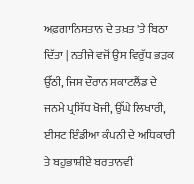ਅਫ਼ਗਾਨਿਸਤਾਨ ਦੇ ਤਖ਼ਤ 'ਤੇ ਬਿਠਾ ਦਿੱਤਾ | ਨਤੀਜੇ ਵਜੋਂ ਉਸ ਵਿਰੁੱਧ ਭੜਕ ਉੱਠੀ, ਜਿਸ ਦੌਰਾਨ ਸਕਾਟਲੈਂਡ ਦੇ ਜਨਮੇ ਪ੍ਰਸਿੱਧ ਖੋਜੀ, ਉੱਘੇ ਲਿਖਾਰੀ, ਈਸਟ ਇੰਡੀਆ ਕੰਪਨੀ ਦੇ ਅਧਿਕਾਰੀ ਤੇ ਬਹੁਭਾਸ਼ੀਏ ਬਰਤਾਨਵੀ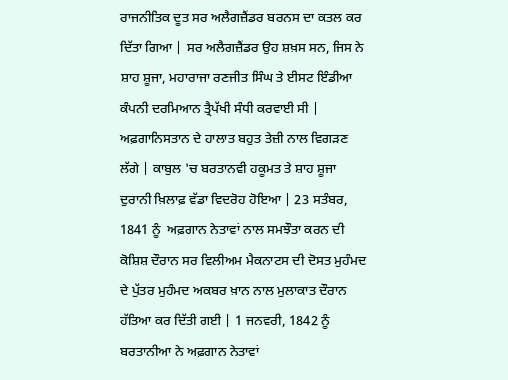ਰਾਜਨੀਤਿਕ ਦੂਤ ਸਰ ਅਲੈਗਜ਼ੈਂਡਰ ਬਰਨਸ ਦਾ ਕਤਲ ਕਰ ਦਿੱਤਾ ਗਿਆ | ਸਰ ਅਲੈਗਜ਼ੈਂਡਰ ਉਹ ਸ਼ਖ਼ਸ ਸਨ, ਜਿਸ ਨੇ ਸ਼ਾਹ ਸ਼ੂਜਾ, ਮਹਾਰਾਜਾ ਰਣਜੀਤ ਸਿੰਘ ਤੇ ਈਸਟ ਇੰਡੀਆ ਕੰਪਨੀ ਦਰਮਿਆਨ ਤ੍ਰੈਪੱਖੀ ਸੰਧੀ ਕਰਵਾਈ ਸੀ | ਅਫ਼ਗਾਨਿਸਤਾਨ ਦੇ ਹਾਲਾਤ ਬਹੁਤ ਤੇਜ਼ੀ ਨਾਲ ਵਿਗੜਣ ਲੱਗੇ | ਕਾਬੁਲ 'ਚ ਬਰਤਾਨਵੀ ਹਕੂਮਤ ਤੇ ਸ਼ਾਹ ਸ਼ੂਜਾ ਦੁਰਾਨੀ ਖ਼ਿਲਾਫ਼ ਵੱਡਾ ਵਿਦਰੋਹ ਹੋਇਆ | 23 ਸਤੰਬਰ, 1841 ਨੂੰ  ਅਫ਼ਗਾਨ ਨੇਤਾਵਾਂ ਨਾਲ ਸਮਝੌਤਾ ਕਰਨ ਦੀ ਕੋਸ਼ਿਸ਼ ਦੌਰਾਨ ਸਰ ਵਿਲੀਅਮ ਮੈਕਨਾਟਸ ਦੀ ਦੋਸਤ ਮੁਹੰਮਦ ਦੇ ਪੁੱਤਰ ਮੁਹੰਮਦ ਅਕਬਰ ਖ਼ਾਨ ਨਾਲ ਮੁਲਾਕਾਤ ਦੌਰਾਨ ਹੱਤਿਆ ਕਰ ਦਿੱਤੀ ਗਈ | 1 ਜਨਵਰੀ, 1842 ਨੂੰ  ਬਰਤਾਨੀਆ ਨੇ ਅਫ਼ਗਾਨ ਨੇਤਾਵਾਂ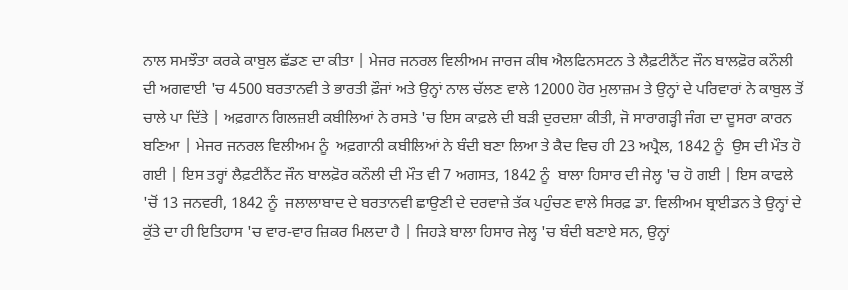ਨਾਲ ਸਮਝੌਤਾ ਕਰਕੇ ਕਾਬੁਲ ਛੱਡਣ ਦਾ ਕੀਤਾ | ਮੇਜਰ ਜਨਰਲ ਵਿਲੀਅਮ ਜਾਰਜ ਕੀਥ ਐਲਫਿਨਸਟਨ ਤੇ ਲੈਫ਼ਟੀਨੈਂਟ ਜੌਨ ਬਾਲਫ਼ੋਰ ਕਨੌਲੀ ਦੀ ਅਗਵਾਈ 'ਚ 4500 ਬਰਤਾਨਵੀ ਤੇ ਭਾਰਤੀ ਫ਼ੌਜਾਂ ਅਤੇ ਉਨ੍ਹਾਂ ਨਾਲ ਚੱਲਣ ਵਾਲੇ 12000 ਹੋਰ ਮੁਲਾਜ਼ਮ ਤੇ ਉਨ੍ਹਾਂ ਦੇ ਪਰਿਵਾਰਾਂ ਨੇ ਕਾਬੁਲ ਤੋਂ ਚਾਲੇ ਪਾ ਦਿੱਤੇ | ਅਫ਼ਗਾਨ ਗਿਲਜ਼ਈ ਕਬੀਲਿਆਂ ਨੇ ਰਸਤੇ 'ਚ ਇਸ ਕਾਫ਼ਲੇ ਦੀ ਬੜੀ ਦੁਰਦਸ਼ਾ ਕੀਤੀ, ਜੋ ਸਾਰਾਗੜ੍ਹੀ ਜੰਗ ਦਾ ਦੂਸਰਾ ਕਾਰਨ ਬਣਿਆ | ਮੇਜਰ ਜਨਰਲ ਵਿਲੀਅਮ ਨੂੰ  ਅਫ਼ਗਾਨੀ ਕਬੀਲਿਆਂ ਨੇ ਬੰਦੀ ਬਣਾ ਲਿਆ ਤੇ ਕੈਦ ਵਿਚ ਹੀ 23 ਅਪ੍ਰੈਲ, 1842 ਨੂੰ  ਉਸ ਦੀ ਮੌਤ ਹੋ ਗਈ | ਇਸ ਤਰ੍ਹਾਂ ਲੈਫ਼ਟੀਨੈਂਟ ਜੌਨ ਬਾਲਫ਼ੋਰ ਕਨੌਲੀ ਦੀ ਮੌਤ ਵੀ 7 ਅਗਸਤ, 1842 ਨੂੰ  ਬਾਲਾ ਹਿਸਾਰ ਦੀ ਜੇਲ੍ਹ 'ਚ ਹੋ ਗਈ | ਇਸ ਕਾਫਲੇ 'ਚੋਂ 13 ਜਨਵਰੀ, 1842 ਨੂੰ  ਜਲਾਲਾਬਾਦ ਦੇ ਬਰਤਾਨਵੀ ਛਾਉਣੀ ਦੇ ਦਰਵਾਜ਼ੇ ਤੱਕ ਪਹੁੰਚਣ ਵਾਲੇ ਸਿਰਫ਼ ਡਾ. ਵਿਲੀਅਮ ਬ੍ਰਾਈਡਨ ਤੇ ਉਨ੍ਹਾਂ ਦੇ ਕੁੱਤੇ ਦਾ ਹੀ ਇਤਿਹਾਸ 'ਚ ਵਾਰ-ਵਾਰ ਜ਼ਿਕਰ ਮਿਲਦਾ ਹੈ | ਜਿਹੜੇ ਬਾਲਾ ਹਿਸਾਰ ਜੇਲ੍ਹ 'ਚ ਬੰਦੀ ਬਣਾਏ ਸਨ, ਉਨ੍ਹਾਂ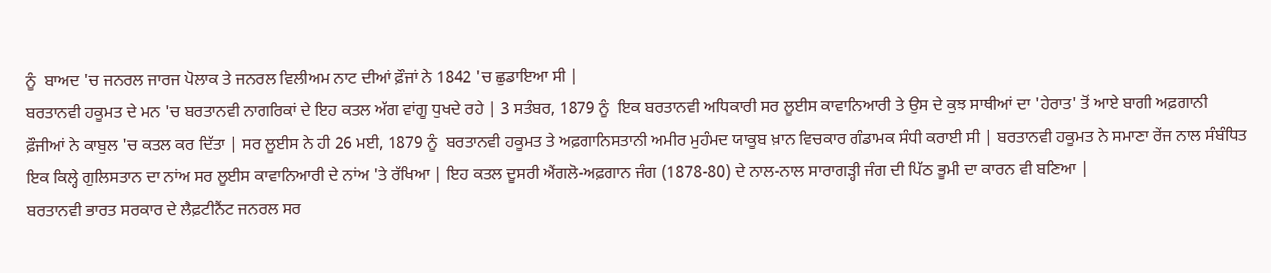ਨੂੰ  ਬਾਅਦ 'ਚ ਜਨਰਲ ਜਾਰਜ ਪੋਲਾਕ ਤੇ ਜਨਰਲ ਵਿਲੀਅਮ ਨਾਟ ਦੀਆਂ ਫ਼ੌਜਾਂ ਨੇ 1842 'ਚ ਛੁਡਾਇਆ ਸੀ |
ਬਰਤਾਨਵੀ ਹਕੂਮਤ ਦੇ ਮਨ 'ਚ ਬਰਤਾਨਵੀ ਨਾਗਰਿਕਾਂ ਦੇ ਇਹ ਕਤਲ ਅੱਗ ਵਾਂਗੂ ਧੁਖਦੇ ਰਹੇ | 3 ਸਤੰਬਰ, 1879 ਨੂੰ  ਇਕ ਬਰਤਾਨਵੀ ਅਧਿਕਾਰੀ ਸਰ ਲੂਈਸ ਕਾਵਾਨਿਆਰੀ ਤੇ ਉਸ ਦੇ ਕੁਝ ਸਾਥੀਆਂ ਦਾ 'ਹੇਰਾਤ' ਤੋਂ ਆਏ ਬਾਗੀ ਅਫ਼ਗਾਨੀ ਫ਼ੌਜੀਆਂ ਨੇ ਕਾਬੁਲ 'ਚ ਕਤਲ ਕਰ ਦਿੱਤਾ | ਸਰ ਲੂਈਸ ਨੇ ਹੀ 26 ਮਈ, 1879 ਨੂੰ  ਬਰਤਾਨਵੀ ਹਕੂਮਤ ਤੇ ਅਫ਼ਗਾਨਿਸਤਾਨੀ ਅਮੀਰ ਮੁਹੰਮਦ ਯਾਕੂਬ ਖ਼ਾਨ ਵਿਚਕਾਰ ਗੰਡਾਮਕ ਸੰਧੀ ਕਰਾਈ ਸੀ | ਬਰਤਾਨਵੀ ਹਕੂਮਤ ਨੇ ਸਮਾਣਾ ਰੇਂਜ ਨਾਲ ਸੰਬੰਧਿਤ ਇਕ ਕਿਲ੍ਹੇ ਗੁਲਿਸਤਾਨ ਦਾ ਨਾਂਅ ਸਰ ਲੂਈਸ ਕਾਵਾਨਿਆਰੀ ਦੇ ਨਾਂਅ 'ਤੇ ਰੱਖਿਆ | ਇਹ ਕਤਲ ਦੂਸਰੀ ਐਂਗਲੋ-ਅਫ਼ਗਾਨ ਜੰਗ (1878-80) ਦੇ ਨਾਲ-ਨਾਲ ਸਾਰਾਗੜ੍ਹੀ ਜੰਗ ਦੀ ਪਿੱਠ ਭੂਮੀ ਦਾ ਕਾਰਨ ਵੀ ਬਣਿਆ |
ਬਰਤਾਨਵੀ ਭਾਰਤ ਸਰਕਾਰ ਦੇ ਲੈਫ਼ਟੀਨੈਂਟ ਜਨਰਲ ਸਰ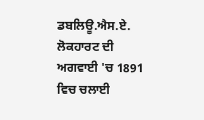ਡਬਲਿਊ.ਐਸ.ਏ. ਲੋਕਹਾਰਟ ਦੀ ਅਗਵਾਈ 'ਚ 1891 ਵਿਚ ਚਲਾਈ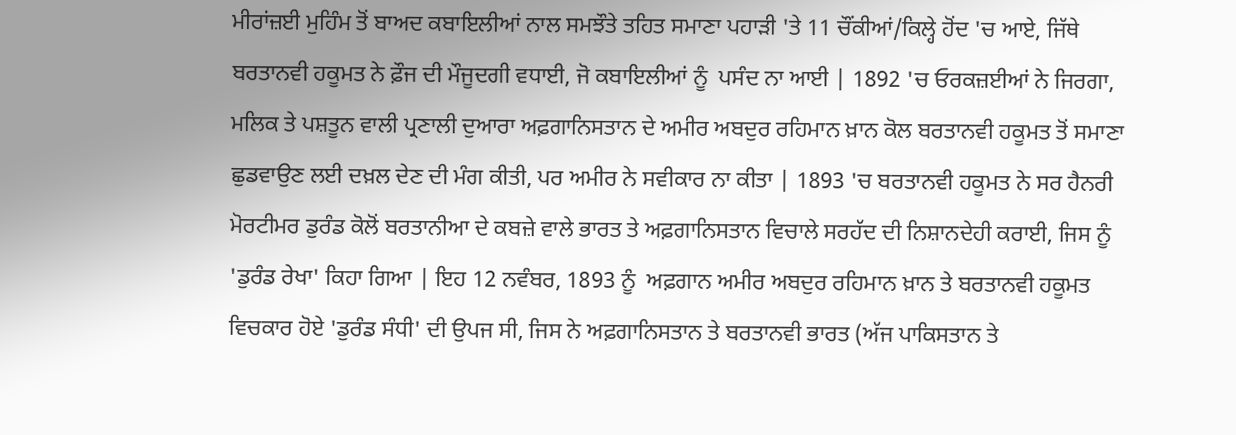ਮੀਰਾਂਜ਼ਈ ਮੁਹਿੰਮ ਤੋਂ ਬਾਅਦ ਕਬਾਇਲੀਆਂ ਨਾਲ ਸਮਝੌਤੇ ਤਹਿਤ ਸਮਾਣਾ ਪਹਾੜੀ 'ਤੇ 11 ਚੌਂਕੀਆਂ/ਕਿਲ੍ਹੇ ਹੋਂਦ 'ਚ ਆਏ, ਜਿੱਥੇ ਬਰਤਾਨਵੀ ਹਕੂਮਤ ਨੇ ਫ਼ੌਜ ਦੀ ਮੌਜੂਦਗੀ ਵਧਾਈ, ਜੋ ਕਬਾਇਲੀਆਂ ਨੂੰ  ਪਸੰਦ ਨਾ ਆਈ | 1892 'ਚ ਓਰਕਜ਼ਈਆਂ ਨੇ ਜਿਰਗਾ, ਮਲਿਕ ਤੇ ਪਸ਼ਤੂਨ ਵਾਲੀ ਪ੍ਰਣਾਲੀ ਦੁਆਰਾ ਅਫ਼ਗਾਨਿਸਤਾਨ ਦੇ ਅਮੀਰ ਅਬਦੁਰ ਰਹਿਮਾਨ ਖ਼ਾਨ ਕੋਲ ਬਰਤਾਨਵੀ ਹਕੂਮਤ ਤੋਂ ਸਮਾਣਾ ਛੁਡਵਾਉਣ ਲਈ ਦਖ਼ਲ ਦੇਣ ਦੀ ਮੰਗ ਕੀਤੀ, ਪਰ ਅਮੀਰ ਨੇ ਸਵੀਕਾਰ ਨਾ ਕੀਤਾ | 1893 'ਚ ਬਰਤਾਨਵੀ ਹਕੂਮਤ ਨੇ ਸਰ ਹੈਨਰੀ ਮੋਰਟੀਮਰ ਡੁਰੰਡ ਕੋਲੋਂ ਬਰਤਾਨੀਆ ਦੇ ਕਬਜ਼ੇ ਵਾਲੇ ਭਾਰਤ ਤੇ ਅਫ਼ਗਾਨਿਸਤਾਨ ਵਿਚਾਲੇ ਸਰਹੱਦ ਦੀ ਨਿਸ਼ਾਨਦੇਹੀ ਕਰਾਈ, ਜਿਸ ਨੂੰ  'ਡੁਰੰਡ ਰੇਖਾ' ਕਿਹਾ ਗਿਆ | ਇਹ 12 ਨਵੰਬਰ, 1893 ਨੂੰ  ਅਫ਼ਗਾਨ ਅਮੀਰ ਅਬਦੁਰ ਰਹਿਮਾਨ ਖ਼ਾਨ ਤੇ ਬਰਤਾਨਵੀ ਹਕੂਮਤ ਵਿਚਕਾਰ ਹੋਏ 'ਡੁਰੰਡ ਸੰਧੀ' ਦੀ ਉਪਜ ਸੀ, ਜਿਸ ਨੇ ਅਫ਼ਗਾਨਿਸਤਾਨ ਤੇ ਬਰਤਾਨਵੀ ਭਾਰਤ (ਅੱਜ ਪਾਕਿਸਤਾਨ ਤੇ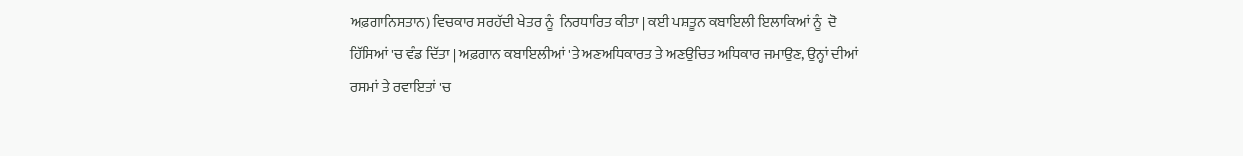ਅਫ਼ਗਾਨਿਸਤਾਨ) ਵਿਚਕਾਰ ਸਰਹੱਦੀ ਖੇਤਰ ਨੂੰ  ਨਿਰਧਾਰਿਤ ਕੀਤਾ | ਕਈ ਪਸ਼ਤੂਨ ਕਬਾਇਲੀ ਇਲਾਕਿਆਂ ਨੂੰ  ਦੋ ਹਿੱਸਿਆਂ 'ਚ ਵੰਡ ਦਿੱਤਾ | ਅਫ਼ਗਾਨ ਕਬਾਇਲੀਆਂ 'ਤੇ ਅਣਅਧਿਕਾਰਤ ਤੇ ਅਣਉਚਿਤ ਅਧਿਕਾਰ ਜਮਾਉਣ, ਉਨ੍ਹਾਂ ਦੀਆਂ ਰਸਮਾਂ ਤੇ ਰਵਾਇਤਾਂ 'ਚ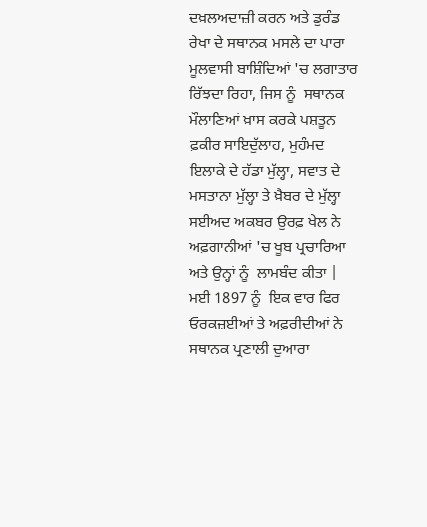ਦਖ਼ਲਅਦਾਜ਼ੀ ਕਰਨ ਅਤੇ ਡੁਰੰਡ ਰੇਖਾ ਦੇ ਸਥਾਨਕ ਮਸਲੇ ਦਾ ਪਾਰਾ ਮੂਲਵਾਸੀ ਬਾਸ਼ਿੰਦਿਆਂ 'ਚ ਲਗਾਤਾਰ ਰਿੱਝਦਾ ਰਿਹਾ, ਜਿਸ ਨੂੰ  ਸਥਾਨਕ ਮੌਲਾਣਿਆਂ ਖ਼ਾਸ ਕਰਕੇ ਪਸ਼ਤੂਨ ਫ਼ਕੀਰ ਸਾਇਦੁੱਲਾਹ, ਮੁਹੰਮਦ ਇਲਾਕੇ ਦੇ ਹੱਡਾ ਮੁੱਲ੍ਹਾ, ਸਵਾਤ ਦੇ ਮਸਤਾਨਾ ਮੁੱਲ੍ਹਾ ਤੇ ਖ਼ੈਬਰ ਦੇ ਮੁੱਲ੍ਹਾ ਸਈਅਦ ਅਕਬਰ ਉਰਫ਼ ਖੇਲ ਨੇ ਅਫ਼ਗਾਨੀਆਂ 'ਚ ਖੂਬ ਪ੍ਰਚਾਰਿਆ ਅਤੇ ਉਨ੍ਹਾਂ ਨੂੰ  ਲਾਮਬੰਦ ਕੀਤਾ | ਮਈ 1897 ਨੂੰ  ਇਕ ਵਾਰ ਫਿਰ ਓਰਕਜ਼ਈਆਂ ਤੇ ਅਫ਼ਰੀਦੀਆਂ ਨੇ ਸਥਾਨਕ ਪ੍ਰਣਾਲੀ ਦੁਆਰਾ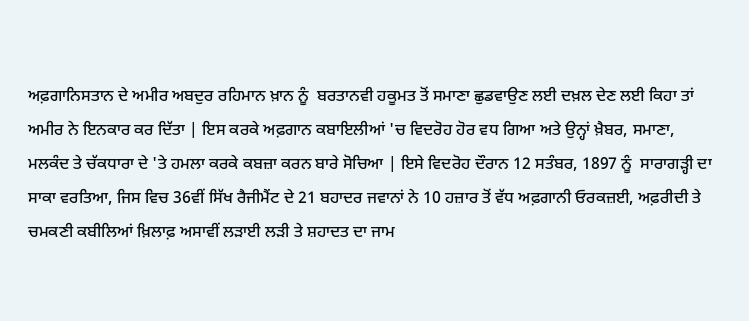ਅਫ਼ਗਾਨਿਸਤਾਨ ਦੇ ਅਮੀਰ ਅਬਦੁਰ ਰਹਿਮਾਨ ਖ਼ਾਨ ਨੂੰ  ਬਰਤਾਨਵੀ ਹਕੂਮਤ ਤੋਂ ਸਮਾਣਾ ਛੁਡਵਾਉਣ ਲਈ ਦਖ਼ਲ ਦੇਣ ਲਈ ਕਿਹਾ ਤਾਂ ਅਮੀਰ ਨੇ ਇਨਕਾਰ ਕਰ ਦਿੱਤਾ | ਇਸ ਕਰਕੇ ਅਫ਼ਗਾਨ ਕਬਾਇਲੀਆਂ 'ਚ ਵਿਦਰੋਹ ਹੋਰ ਵਧ ਗਿਆ ਅਤੇ ਉਨ੍ਹਾਂ ਖ਼ੈਬਰ, ਸਮਾਣਾ, ਮਲਕੰਦ ਤੇ ਚੱਕਧਾਰਾ ਦੇ 'ਤੇ ਹਮਲਾ ਕਰਕੇ ਕਬਜ਼ਾ ਕਰਨ ਬਾਰੇ ਸੋਚਿਆ | ਇਸੇ ਵਿਦਰੋਹ ਦੌਰਾਨ 12 ਸਤੰਬਰ, 1897 ਨੂੰ  ਸਾਰਾਗੜ੍ਹੀ ਦਾ ਸਾਕਾ ਵਰਤਿਆ, ਜਿਸ ਵਿਚ 36ਵੀਂ ਸਿੱਖ ਰੈਜੀਮੈਂਟ ਦੇ 21 ਬਹਾਦਰ ਜਵਾਨਾਂ ਨੇ 10 ਹਜ਼ਾਰ ਤੋਂ ਵੱਧ ਅਫ਼ਗਾਨੀ ਓਰਕਜ਼ਈ, ਅਫ਼ਰੀਦੀ ਤੇ ਚਮਕਣੀ ਕਬੀਲਿਆਂ ਖ਼ਿਲਾਫ਼ ਅਸਾਵੀਂ ਲੜਾਈ ਲੜੀ ਤੇ ਸ਼ਹਾਦਤ ਦਾ ਜਾਮ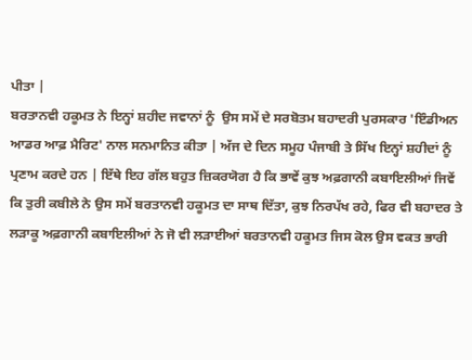ਪੀਤਾ |
ਬਰਤਾਨਵੀ ਹਕੂਮਤ ਨੇ ਇਨ੍ਹਾਂ ਸ਼ਹੀਦ ਜਵਾਨਾਂ ਨੂੰ  ਉਸ ਸਮੇਂ ਦੇ ਸਰਬੋਤਮ ਬਹਾਦਰੀ ਪੁਰਸਕਾਰ 'ਇੰਡੀਅਨ ਆਡਰ ਆਫ਼ ਮੈਰਿਟ' ਨਾਲ ਸਨਮਾਨਿਤ ਕੀਤਾ | ਅੱਜ ਦੇ ਦਿਨ ਸਮੂਹ ਪੰਜਾਬੀ ਤੇ ਸਿੱਖ ਇਨ੍ਹਾਂ ਸ਼ਹੀਦਾਂ ਨੂੰ  ਪ੍ਰਣਾਮ ਕਰਦੇ ਹਨ | ਇੱਥੇ ਇਹ ਗੱਲ ਬਹੁਤ ਜ਼ਿਕਰਯੋਗ ਹੈ ਕਿ ਭਾਵੇਂ ਕੁਝ ਅਫ਼ਗਾਨੀ ਕਬਾਇਲੀਆਂ ਜਿਵੇਂ ਕਿ ਤੁਰੀ ਕਬੀਲੇ ਨੇ ਉਸ ਸਮੇਂ ਬਰਤਾਨਵੀ ਹਕੂਮਤ ਦਾ ਸਾਥ ਦਿੱਤਾ, ਕੁਝ ਨਿਰਪੱਖ ਰਹੇ, ਫਿਰ ਵੀ ਬਹਾਦਰ ਤੇ ਲੜਾਕੂ ਅਫ਼ਗਾਨੀ ਕਬਾਇਲੀਆਂ ਨੇ ਜੋ ਵੀ ਲੜਾਈਆਂ ਬਰਤਾਨਵੀ ਹਕੂਮਤ ਜਿਸ ਕੋਲ ਉਸ ਵਕਤ ਭਾਰੀ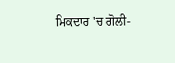ਮਿਕਦਾਰ 'ਚ ਗੋਲੀ-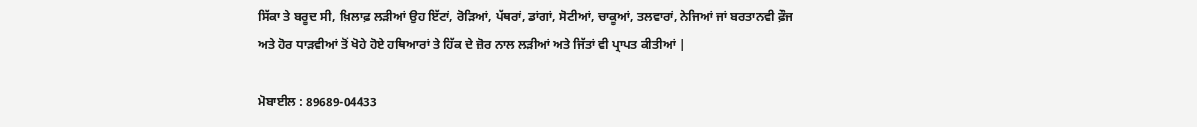ਸਿੱਕਾ ਤੇ ਬਰੂਦ ਸੀ, ਖ਼ਿਲਾਫ਼ ਲੜੀਆਂ ਉਹ ਇੱਟਾਂ, ਰੋੜਿਆਂ, ਪੱਥਰਾਂ, ਡਾਂਗਾਂ, ਸੋਟੀਆਂ, ਚਾਕੂਆਂ, ਤਲਵਾਰਾਂ, ਨੇਜਿਆਂ ਜਾਂ ਬਰਤਾਨਵੀ ਫ਼ੌਜ ਅਤੇ ਹੋਰ ਧਾੜਵੀਆਂ ਤੋਂ ਖੋਹੇ ਹੋਏ ਹਥਿਆਰਾਂ ਤੇ ਹਿੱਕ ਦੇ ਜ਼ੋਰ ਨਾਲ ਲੜੀਆਂ ਅਤੇ ਜਿੱਤਾਂ ਵੀ ਪ੍ਰਾਪਤ ਕੀਤੀਆਂ |

ਮੋਬਾਈਲ : 89689-04433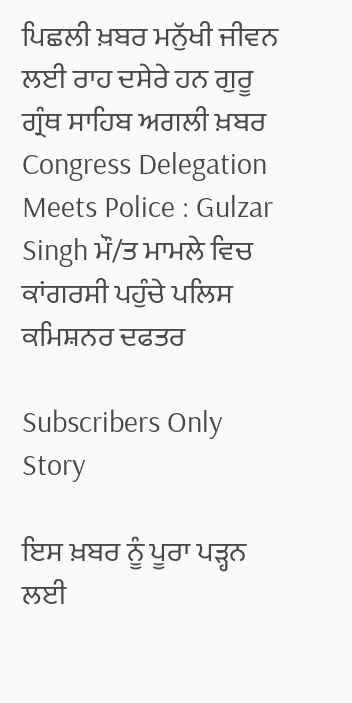ਪਿਛਲੀ ਖ਼ਬਰ ਮਨੁੱਖੀ ਜੀਵਨ ਲਈ ਰਾਹ ਦਸੇਰੇ ਹਨ ਗੁਰੂ ਗ੍ਰੰਥ ਸਾਹਿਬ ਅਗਲੀ ਖ਼ਬਰ Congress Delegation Meets Police : Gulzar Singh ਮੌ/ਤ ਮਾਮਲੇ ਵਿਚ ਕਾਂਗਰਸੀ ਪਹੁੰਚੇ ਪਲਿਸ ਕਮਿਸ਼ਨਰ ਦਫਤਰ

Subscribers Only Story

ਇਸ ਖ਼ਬਰ ਨੂੰ ਪੂਰਾ ਪੜ੍ਹਨ ਲਈ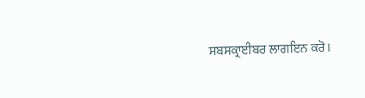ਸਬਸਕ੍ਰਾਈਬਰ ਲਾਗਇਨ ਕਰੋ।